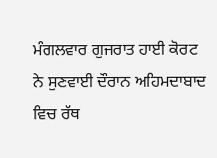ਮੰਗਲਵਾਰ ਗੁਜਰਾਤ ਹਾਈ ਕੋਰਟ ਨੇ ਸੁਣਵਾਈ ਦੌਰਾਨ ਅਹਿਮਦਾਬਾਦ ਵਿਚ ਰੱਥ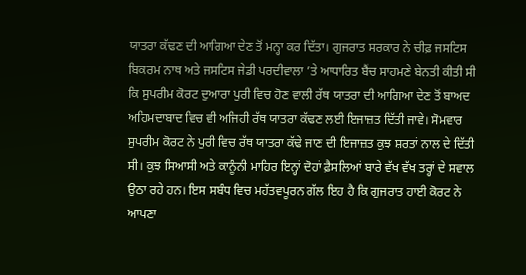ਯਾਤਰਾ ਕੱਢਣ ਦੀ ਆਗਿਆ ਦੇਣ ਤੋਂ ਮਨ੍ਹਾ ਕਰ ਦਿੱਤਾ। ਗੁਜਰਾਤ ਸਰਕਾਰ ਨੇ ਚੀਫ਼ ਜਸਟਿਸ ਬਿਕਰਮ ਨਾਥ ਅਤੇ ਜਸਟਿਸ ਜੇਡੀ ਪਰਦੀਵਾਲਾ ’ਤੇ ਆਧਾਰਿਤ ਬੈਂਚ ਸਾਹਮਣੇ ਬੇਨਤੀ ਕੀਤੀ ਸੀ ਕਿ ਸੁਪਰੀਮ ਕੋਰਟ ਦੁਆਰਾ ਪੁਰੀ ਵਿਚ ਹੋਣ ਵਾਲੀ ਰੱਥ ਯਾਤਰਾ ਦੀ ਆਗਿਆ ਦੇਣ ਤੋਂ ਬਾਅਦ ਅਹਿਮਦਾਬਾਦ ਵਿਚ ਵੀ ਅਜਿਹੀ ਰੱਥ ਯਾਤਰਾ ਕੱਢਣ ਲਈ ਇਜਾਜ਼ਤ ਦਿੱਤੀ ਜਾਵੇ। ਸੋਮਵਾਰ ਸੁਪਰੀਮ ਕੋਰਟ ਨੇ ਪੁਰੀ ਵਿਚ ਰੱਥ ਯਾਤਰਾ ਕੱਢੇ ਜਾਣ ਦੀ ਇਜਾਜ਼ਤ ਕੁਝ ਸ਼ਰਤਾਂ ਨਾਲ ਦੇ ਦਿੱਤੀ ਸੀ। ਕੁਝ ਸਿਆਸੀ ਅਤੇ ਕਾਨੂੰਨੀ ਮਾਹਿਰ ਇਨ੍ਹਾਂ ਦੋਹਾਂ ਫ਼ੈਸਲਿਆਂ ਬਾਰੇ ਵੱਖ ਵੱਖ ਤਰ੍ਹਾਂ ਦੇ ਸਵਾਲ ਉਠਾ ਰਹੇ ਹਨ। ਇਸ ਸਬੰਧ ਵਿਚ ਮਹੱਤਵਪੂਰਨ ਗੱਲ ਇਹ ਹੈ ਕਿ ਗੁਜਰਾਤ ਹਾਈ ਕੋਰਟ ਨੇ ਆਪਣਾ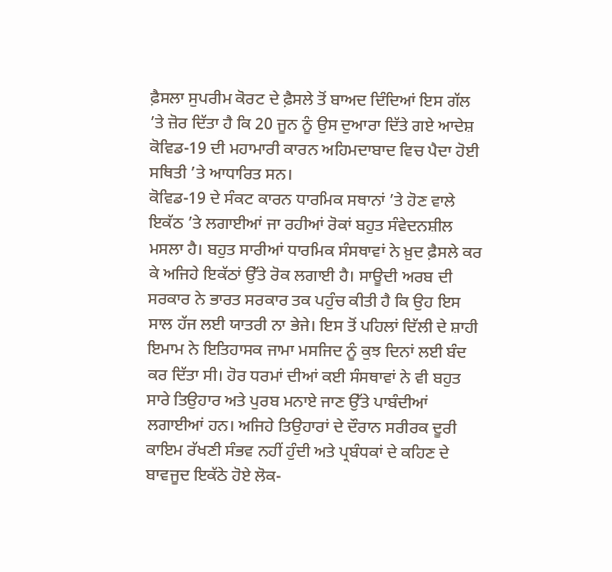ਫ਼ੈਸਲਾ ਸੁਪਰੀਮ ਕੋਰਟ ਦੇ ਫ਼ੈਸਲੇ ਤੋਂ ਬਾਅਦ ਦਿੰਦਿਆਂ ਇਸ ਗੱਲ ’ਤੇ ਜ਼ੋਰ ਦਿੱਤਾ ਹੈ ਕਿ 20 ਜੂਨ ਨੂੰ ਉਸ ਦੁਆਰਾ ਦਿੱਤੇ ਗਏ ਆਦੇਸ਼ ਕੋਵਿਡ-19 ਦੀ ਮਹਾਮਾਰੀ ਕਾਰਨ ਅਹਿਮਦਾਬਾਦ ਵਿਚ ਪੈਦਾ ਹੋਈ ਸਥਿਤੀ ’ਤੇ ਆਧਾਰਿਤ ਸਨ।
ਕੋਵਿਡ-19 ਦੇ ਸੰਕਟ ਕਾਰਨ ਧਾਰਮਿਕ ਸਥਾਨਾਂ ’ਤੇ ਹੋਣ ਵਾਲੇ ਇਕੱਠ ’ਤੇ ਲਗਾਈਆਂ ਜਾ ਰਹੀਆਂ ਰੋਕਾਂ ਬਹੁਤ ਸੰਵੇਦਨਸ਼ੀਲ ਮਸਲਾ ਹੈ। ਬਹੁਤ ਸਾਰੀਆਂ ਧਾਰਮਿਕ ਸੰਸਥਾਵਾਂ ਨੇ ਖ਼ੁਦ ਫ਼ੈਸਲੇ ਕਰ ਕੇ ਅਜਿਹੇ ਇਕੱਠਾਂ ਉੱਤੇ ਰੋਕ ਲਗਾਈ ਹੈ। ਸਾਊਦੀ ਅਰਬ ਦੀ ਸਰਕਾਰ ਨੇ ਭਾਰਤ ਸਰਕਾਰ ਤਕ ਪਹੁੰਚ ਕੀਤੀ ਹੈ ਕਿ ਉਹ ਇਸ ਸਾਲ ਹੱਜ ਲਈ ਯਾਤਰੀ ਨਾ ਭੇਜੇ। ਇਸ ਤੋਂ ਪਹਿਲਾਂ ਦਿੱਲੀ ਦੇ ਸ਼ਾਹੀ ਇਮਾਮ ਨੇ ਇਤਿਹਾਸਕ ਜਾਮਾ ਮਸਜਿਦ ਨੂੰ ਕੁਝ ਦਿਨਾਂ ਲਈ ਬੰਦ ਕਰ ਦਿੱਤਾ ਸੀ। ਹੋਰ ਧਰਮਾਂ ਦੀਆਂ ਕਈ ਸੰਸਥਾਵਾਂ ਨੇ ਵੀ ਬਹੁਤ ਸਾਰੇ ਤਿਉਹਾਰ ਅਤੇ ਪੁਰਬ ਮਨਾਏ ਜਾਣ ਉੱਤੇ ਪਾਬੰਦੀਆਂ ਲਗਾਈਆਂ ਹਨ। ਅਜਿਹੇ ਤਿਉਹਾਰਾਂ ਦੇ ਦੌਰਾਨ ਸਰੀਰਕ ਦੂਰੀ ਕਾਇਮ ਰੱਖਣੀ ਸੰਭਵ ਨਹੀਂ ਹੁੰਦੀ ਅਤੇ ਪ੍ਰਬੰਧਕਾਂ ਦੇ ਕਹਿਣ ਦੇ ਬਾਵਜੂਦ ਇਕੱਠੇ ਹੋਏ ਲੋਕ-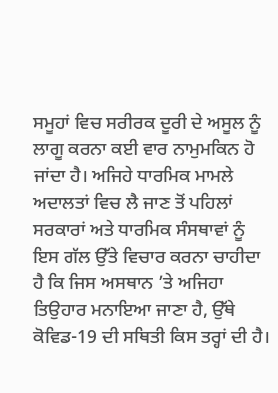ਸਮੂਹਾਂ ਵਿਚ ਸਰੀਰਕ ਦੂਰੀ ਦੇ ਅਸੂਲ ਨੂੰ ਲਾਗੂ ਕਰਨਾ ਕਈ ਵਾਰ ਨਾਮੁਮਕਿਨ ਹੋ ਜਾਂਦਾ ਹੈ। ਅਜਿਹੇ ਧਾਰਮਿਕ ਮਾਮਲੇ ਅਦਾਲਤਾਂ ਵਿਚ ਲੈ ਜਾਣ ਤੋਂ ਪਹਿਲਾਂ ਸਰਕਾਰਾਂ ਅਤੇ ਧਾਰਮਿਕ ਸੰਸਥਾਵਾਂ ਨੂੰ ਇਸ ਗੱਲ ਉੱਤੇ ਵਿਚਾਰ ਕਰਨਾ ਚਾਹੀਦਾ ਹੈ ਕਿ ਜਿਸ ਅਸਥਾਨ ’ਤੇ ਅਜਿਹਾ ਤਿਉਹਾਰ ਮਨਾਇਆ ਜਾਣਾ ਹੈ, ਉੱਥੇ ਕੋਵਿਡ-19 ਦੀ ਸਥਿਤੀ ਕਿਸ ਤਰ੍ਹਾਂ ਦੀ ਹੈ।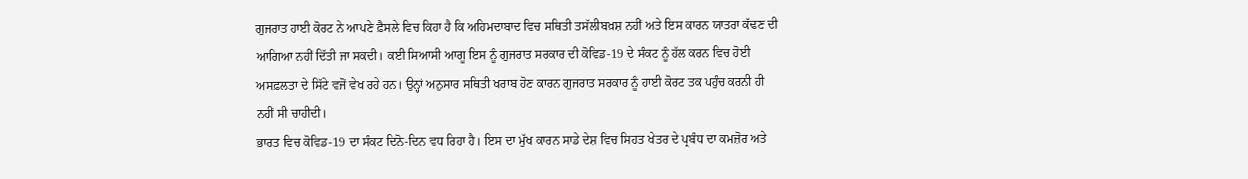ਗੁਜਰਾਤ ਹਾਈ ਕੋਰਟ ਨੇ ਆਪਣੇ ਫ਼ੈਸਲੇ ਵਿਚ ਕਿਹਾ ਹੈ ਕਿ ਅਹਿਮਦਾਬਾਦ ਵਿਚ ਸਥਿਤੀ ਤਸੱਲੀਬਖ਼ਸ਼ ਨਹੀਂ ਅਤੇ ਇਸ ਕਾਰਨ ਯਾਤਰਾ ਕੱਢਣ ਦੀ ਆਗਿਆ ਨਹੀਂ ਦਿੱਤੀ ਜਾ ਸਕਦੀ। ਕਈ ਸਿਆਸੀ ਆਗੂ ਇਸ ਨੂੰ ਗੁਜਰਾਤ ਸਰਕਾਰ ਦੀ ਕੋਵਿਡ-19 ਦੇ ਸੰਕਟ ਨੂੰ ਹੱਲ ਕਰਨ ਵਿਚ ਹੋਈ ਅਸਫ਼ਲਤਾ ਦੇ ਸਿੱਟੇ ਵਜੋਂ ਵੇਖ ਰਹੇ ਹਨ। ਉਨ੍ਹਾਂ ਅਨੁਸਾਰ ਸਥਿਤੀ ਖਰਾਬ ਹੋਣ ਕਾਰਨ ਗੁਜਰਾਤ ਸਰਕਾਰ ਨੂੰ ਹਾਈ ਕੋਰਟ ਤਕ ਪਹੁੰਚ ਕਰਨੀ ਹੀ ਨਹੀਂ ਸੀ ਚਾਹੀਦੀ।
ਭਾਰਤ ਵਿਚ ਕੋਵਿਡ-19 ਦਾ ਸੰਕਟ ਦਿਨੋ-ਦਿਨ ਵਧ ਰਿਹਾ ਹੈ। ਇਸ ਦਾ ਮੁੱਖ ਕਾਰਨ ਸਾਡੇ ਦੇਸ਼ ਵਿਚ ਸਿਹਤ ਖੇਤਰ ਦੇ ਪ੍ਰਬੰਧ ਦਾ ਕਮਜ਼ੋਰ ਅਤੇ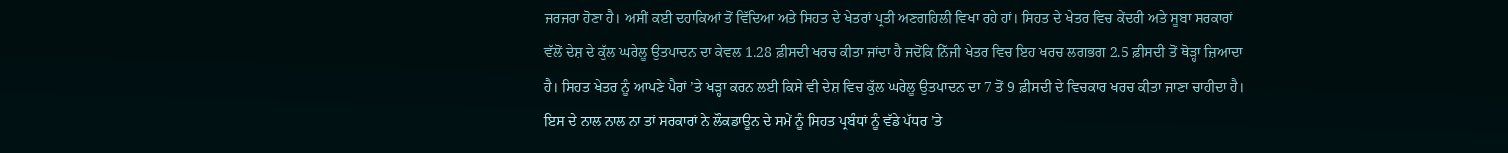ਜਰਜਰਾ ਹੋਣਾ ਹੈ। ਅਸੀਂ ਕਈ ਦਹਾਕਿਆਂ ਤੋਂ ਵਿੱਦਿਆ ਅਤੇ ਸਿਹਤ ਦੇ ਖੇਤਰਾਂ ਪ੍ਰਤੀ ਅਣਗਹਿਲੀ ਵਿਖਾ ਰਹੇ ਹਾਂ। ਸਿਹਤ ਦੇ ਖੇਤਰ ਵਿਚ ਕੇਂਦਰੀ ਅਤੇ ਸੂਬਾ ਸਰਕਾਰਾਂ ਵੱਲੋਂ ਦੇਸ਼ ਦੇ ਕੁੱਲ ਘਰੇਲੂ ਉਤਪਾਦਨ ਦਾ ਕੇਵਲ 1.28 ਫ਼ੀਸਦੀ ਖਰਚ ਕੀਤਾ ਜਾਂਦਾ ਹੈ ਜਦੋਂਕਿ ਨਿੱਜੀ ਖੇਤਰ ਵਿਚ ਇਹ ਖਰਚ ਲਗਭਗ 2.5 ਫ਼ੀਸਦੀ ਤੋਂ ਥੋੜ੍ਹਾ ਜ਼ਿਆਦਾ ਹੈ। ਸਿਹਤ ਖੇਤਰ ਨੂੰ ਆਪਣੇ ਪੈਰਾਂ ’ਤੇ ਖੜ੍ਹਾ ਕਰਨ ਲਈ ਕਿਸੇ ਵੀ ਦੇਸ਼ ਵਿਚ ਕੁੱਲ ਘਰੇਲੂ ਉਤਪਾਦਨ ਦਾ 7 ਤੋਂ 9 ਫ਼ੀਸਦੀ ਦੇ ਵਿਚਕਾਰ ਖਰਚ ਕੀਤਾ ਜਾਣਾ ਚਾਹੀਦਾ ਹੈ। ਇਸ ਦੇ ਨਾਲ ਨਾਲ ਨਾ ਤਾਂ ਸਰਕਾਰਾਂ ਨੇ ਲੌਕਡਾਊਨ ਦੇ ਸਮੇਂ ਨੂੰ ਸਿਹਤ ਪ੍ਰਬੰਧਾਂ ਨੂੰ ਵੱਡੇ ਪੱਧਰ ’ਤੇ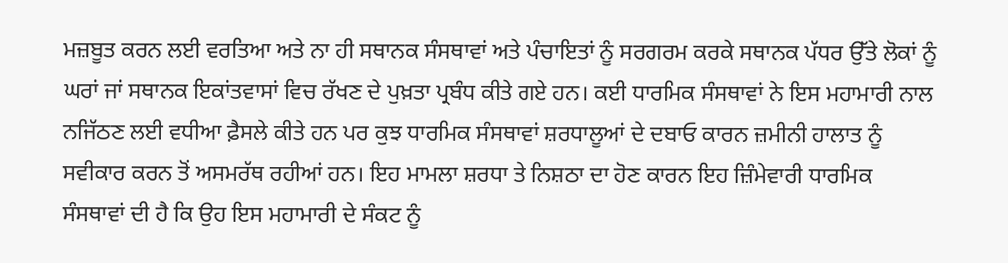ਮਜ਼ਬੂਤ ਕਰਨ ਲਈ ਵਰਤਿਆ ਅਤੇ ਨਾ ਹੀ ਸਥਾਨਕ ਸੰਸਥਾਵਾਂ ਅਤੇ ਪੰਚਾਇਤਾਂ ਨੂੰ ਸਰਗਰਮ ਕਰਕੇ ਸਥਾਨਕ ਪੱਧਰ ਉੱਤੇ ਲੋਕਾਂ ਨੂੰ ਘਰਾਂ ਜਾਂ ਸਥਾਨਕ ਇਕਾਂਤਵਾਸਾਂ ਵਿਚ ਰੱਖਣ ਦੇ ਪੁਖ਼ਤਾ ਪ੍ਰਬੰਧ ਕੀਤੇ ਗਏ ਹਨ। ਕਈ ਧਾਰਮਿਕ ਸੰਸਥਾਵਾਂ ਨੇ ਇਸ ਮਹਾਮਾਰੀ ਨਾਲ ਨਜਿੱਠਣ ਲਈ ਵਧੀਆ ਫ਼ੈਸਲੇ ਕੀਤੇ ਹਨ ਪਰ ਕੁਝ ਧਾਰਮਿਕ ਸੰਸਥਾਵਾਂ ਸ਼ਰਧਾਲੂਆਂ ਦੇ ਦਬਾਓ ਕਾਰਨ ਜ਼ਮੀਨੀ ਹਾਲਾਤ ਨੂੰ ਸਵੀਕਾਰ ਕਰਨ ਤੋਂ ਅਸਮਰੱਥ ਰਹੀਆਂ ਹਨ। ਇਹ ਮਾਮਲਾ ਸ਼ਰਧਾ ਤੇ ਨਿਸ਼ਠਾ ਦਾ ਹੋਣ ਕਾਰਨ ਇਹ ਜ਼ਿੰਮੇਵਾਰੀ ਧਾਰਮਿਕ ਸੰਸਥਾਵਾਂ ਦੀ ਹੈ ਕਿ ਉਹ ਇਸ ਮਹਾਮਾਰੀ ਦੇ ਸੰਕਟ ਨੂੰ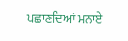ਪਛਾਣਦਿਆਂ ਮਨਾਏ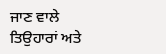ਜਾਣ ਵਾਲੇ ਤਿਉਹਾਰਾਂ ਅਤੇ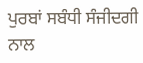ਪੁਰਬਾਂ ਸਬੰਧੀ ਸੰਜੀਦਗੀ ਨਾਲ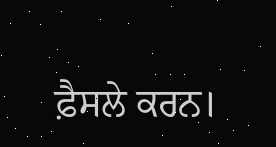ਫ਼ੈਸਲੇ ਕਰਨ।